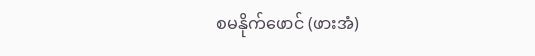စမနိုက်ဖောင် (ဖားအံ)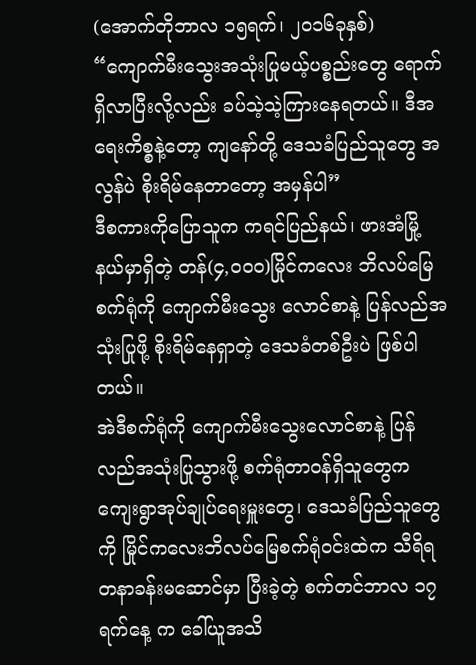(အောက်တိုဘာလ ၁၅ရက်၊ ၂၀၁၆ခုနှစ်)
“ကျောက်မီးသွေးအသုံးပြုမယ့်ပစ္စည်းတွေ ရောက်ရှိလာပြီးလို့လည်း ခပ်သဲ့သဲ့ကြားနေရတယ်။ ဒီအရေးကိစ္စနဲ့တော့ ကျနော်တို့ ဒေသခံပြည်သူတွေ အလွန်ပဲ စိုးရိမ်နေတာတော့ အမှန်ပါ”
ဒီစကားကိုပြောသူက ကရင်ပြည်နယ်၊ ဖားအံမြို့နယ်မှာရှိတဲ့ တန်(၄,၀၀၀)မြိုင်ကလေး ဘိလပ်မြေစက်ရုံကို ကျောက်မီးသွေး လောင်စာနဲ့ ပြန်လည်အသုံးပြုဖို့ စိုးရိမ်နေရှာတဲ့ ဒေသခံတစ်ဦးပဲ ဖြစ်ပါတယ်။
အဲဒီစက်ရုံကို ကျောက်မီးသွေးလောင်စာနဲ့ ပြန်လည်အသုံးပြုသွားဖို့ စက်ရုံတာဝန်ရှိသူတွေက ကျေးရွာအုပ်ချုပ်ရေးမှူးတွေ၊ ဒေသခံပြည်သူတွေကို မြိုင်ကလေးဘိလပ်မြေစက်ရုံဝင်းထဲက သီရိရတနာခန်းမဆောင်မှာ ပြီးခဲ့တဲ့ စက်တင်ဘာလ ၁၇ရက်နေ့ က ခေါ်ယူအသိ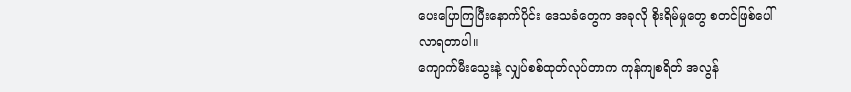ပေးပြောကြပြီးနောက်ပိုင်း ဒေသခံတွေက အခုလို စိုးရိမ်မှုတွေ စတင်ဖြစ်ပေါ်လာရတာပါ။
ကျောက်မီးသွေးနဲ့ လျှပ်စစ်ထုတ်လုပ်တာက ကုန်ကျစရိတ် အလွန်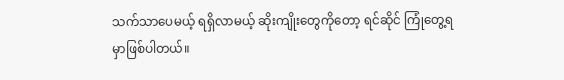သက်သာပေမယ့် ရရှိလာမယ့် ဆိုးကျိုးတွေကိုတော့ ရင်ဆိုင် ကြုံတွေ့ရမှာဖြစ်ပါတယ်။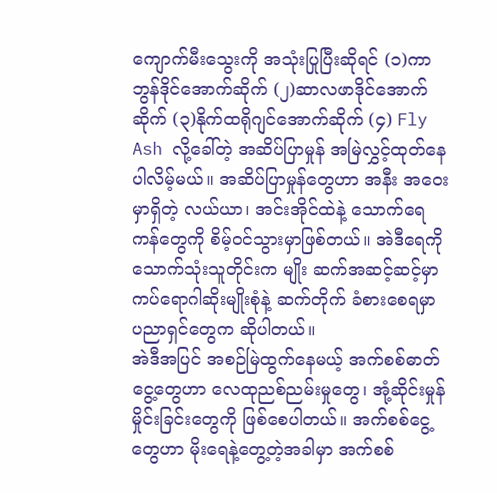ကျောက်မီးသွေးကို အသုံးပြုပြီးဆိုရင် (၁)ကာဘွန်ဒိုင်အောက်ဆိုက် (၂)ဆာလဖာဒိုင်အောက်ဆိုက် (၃)နိုက်ထရိုဂျင်အောက်ဆိုက် (၄) Fly Ash လို့ခေါ်တဲ့ အဆိပ်ပြာမှုန် အမြဲလွှင့်ထုတ်နေပါလိမ့်မယ်။ အဆိပ်ပြာမှုန်တွေဟာ အနီး အဝေးမှာရှိတဲ့ လယ်ယာ၊ အင်းအိုင်ထဲနဲ့ သောက်ရေကန်တွေကို စိမ့်ဝင်သွားမှာဖြစ်တယ်။ အဲဒီရေကို သောက်သုံးသူတိုင်းက မျိုး ဆက်အဆင့်ဆင့်မှာ ကပ်ရောဂါဆိုးမျိုးစုံနဲ့ ဆက်တိုက် ခံစားစေရမှာ ပညာရှင်တွေက ဆိုပါတယ်။
အဲဒီအပြင် အစဉ်မြဲထွက်နေမယ့် အက်စစ်ဓာတ်ငွေ့တွေဟာ လေထုညစ်ညမ်းမှုတွေ၊ အုံ့ဆိုင်းမှုန်မှိုင်းခြင်းတွေကို ဖြစ်စေပါတယ်။ အက်စစ်ငွေ့တွေဟာ မိုးရေနဲ့တွေ့တဲ့အခါမှာ အက်စစ်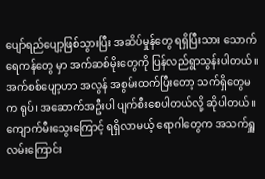ပျော်ရည်ပျော့ဖြစ်သွားပြီး အဆိပ်မှုန်တွေ ရရှိပြီးသား သောက်ရေကန်တွေ မှာ အက်ဆစ်မိုးတွေကို ပြန်လည်ရွာသွန်းပါတယ်။ အက်စစ်ပျော့ဟာ အလွန် အစွမ်းထက်ပြီးတော့ သက်ရှိတွေမက ရုပ်၊ အဆောက်အဦးပါ ပျက်စီးစေပါတယ်လို့ ဆိုပါတယ်။
ကျောက်မီးသွေးကြောင့် ရရှိလာမယ့် ရောဂါတွေက အသက်ရှူလမ်းကြောင်း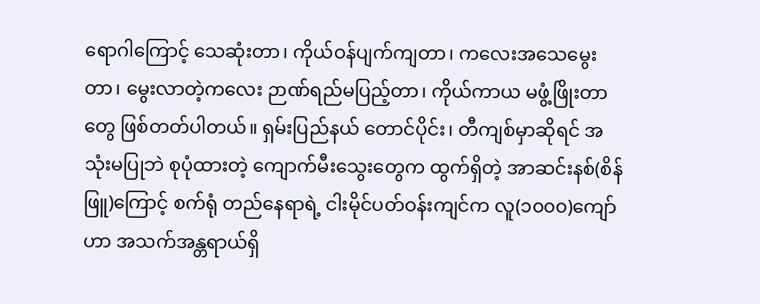ရောဂါကြောင့် သေဆုံးတာ၊ ကိုယ်ဝန်ပျက်ကျတာ၊ ကလေးအသေမွေးတာ၊ မွေးလာတဲ့ကလေး ဉာဏ်ရည်မပြည့်တာ၊ ကိုယ်ကာယ မဖွံ့ဖြိုးတာတွေ ဖြစ်တတ်ပါတယ်။ ရှမ်းပြည်နယ် တောင်ပိုင်း၊ တီကျစ်မှာဆိုရင် အသုံးမပြုဘဲ စုပုံထားတဲ့ ကျောက်မီးသွေးတွေက ထွက်ရှိတဲ့ အာဆင်းနစ်(စိန်ဖြူ)ကြောင့် စက်ရုံ တည်နေရာရဲ့ ငါးမိုင်ပတ်ဝန်းကျင်က လူ(၁၀၀၀)ကျော်ဟာ အသက်အန္တရာယ်ရှိ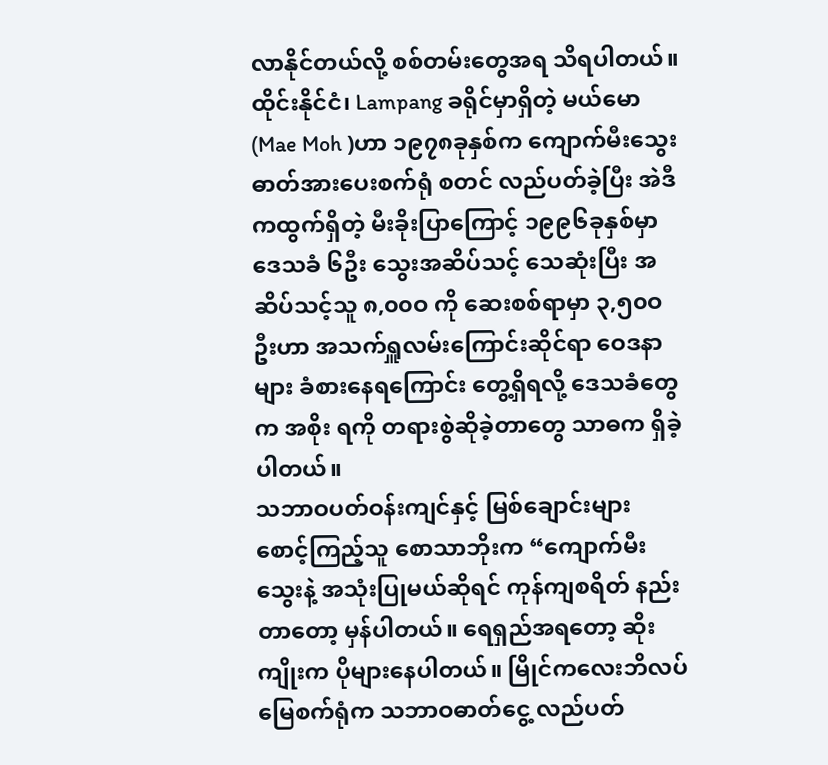လာနိုင်တယ်လို့ စစ်တမ်းတွေအရ သိရပါတယ်။
ထိုင်းနိုင်ငံ၊ Lampang ခရိုင်မှာရှိတဲ့ မယ်မော (Mae Moh )ဟာ ၁၉၇၈ခုနှစ်က ကျောက်မီးသွေး ဓာတ်အားပေးစက်ရုံ စတင် လည်ပတ်ခဲ့ပြီး အဲဒီကထွက်ရှိတဲ့ မီးခိုးပြာကြောင့် ၁၉၉၆ခုနှစ်မှာ ဒေသခံ ၆ဦး သွေးအဆိပ်သင့် သေဆုံးပြီး အဆိပ်သင့်သူ ၈,၀၀ဝ ကို ဆေးစစ်ရာမှာ ၃,၅၀ဝဦးဟာ အသက်ရှူလမ်းကြောင်းဆိုင်ရာ ဝေဒနာများ ခံစားနေရကြောင်း တွေ့ရှိရလို့ ဒေသခံတွေက အစိုး ရကို တရားစွဲဆိုခဲ့တာတွေ သာဓက ရှိခဲ့ပါတယ်။
သဘာဝပတ်ဝန်းကျင်နှင့် မြစ်ချောင်းများ စောင့်ကြည့်သူ စောသာဘိုးက “ကျောက်မီးသွေးနဲ့ အသုံးပြုမယ်ဆိုရင် ကုန်ကျစရိတ် နည်းတာတော့ မှန်ပါတယ်။ ရေရှည်အရတော့ ဆိုးကျိုးက ပိုများနေပါတယ်။ မြိုင်ကလေးဘိလပ်မြေစက်ရုံက သဘာဝဓာတ်ငွေ့ လည်ပတ်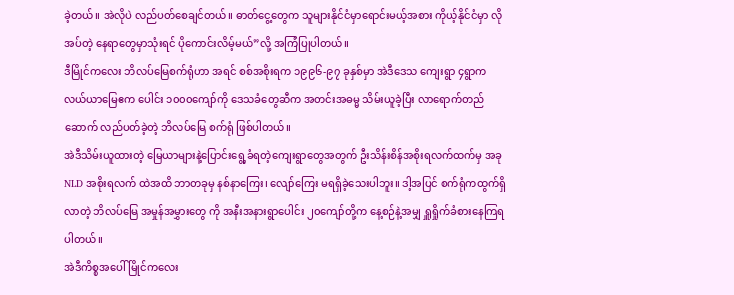ခဲ့တယ်။ အဲလိုပဲ လည်ပတ်စေချင်တယ်။ ဓာတ်ငွေ့တွေက သူများနိုင်ငံမှာရောင်းမယ့်အစား ကိုယ့်နိုင်ငံမှာ လိုအပ်တဲ့ နေရာတွေမှာသုံးရင် ပိုကောင်းလိမ့်မယ်”လို့ အကြံပြုပါတယ်။
ဒီမြိုင်ကလေး ဘိလပ်မြေစက်ရုံဟာ အရင် စစ်အစိုးရက ၁၉၉၆-၉၇ ခုနှစ်မှာ အဲဒီဒေသ ကျေးရွာ ၄ရွာက လယ်ယာမြေဧက ပေါင်း ၁၀၀၀ကျော်ကို ဒေသခံတွေဆီက အတင်းအဓမ္မ သိမ်းယူခဲ့ပြီး လာရောက်တည်ဆောက် လည်ပတ်ခဲ့တဲ့ ဘိလပ်မြေ စက်ရုံ ဖြစ်ပါတယ်။
အဲဒီသိမ်းယူထားတဲ့ မြေယာများနဲ့ပြောင်းရွေ့ခံရတဲ့ကျေးရွာတွေအတွက် ဦးသိန်းစိန်အစိုးရလက်ထက်မှ အခု NLD အစိုးရလက် ထဲအထိ ဘာတခုမှ နစ်နာကြေး၊ လျော်ကြေး မရရှိခဲ့သေးပါဘူး။ ဒါ့အပြင် စက်ရုံကထွက်ရှိလာတဲ့ ဘိလပ်မြေ အမှုန်အမွှားတွေ ကို အနီးအနားရွာပေါင်း ၂၀ကျော်တို့က နေ့စဉ်နဲ့အမျှ ရှူရှိုက်ခံစားနေကြရပါတယ်။
အဲဒီကိစ္စအပေါ် မြိုင်ကလေး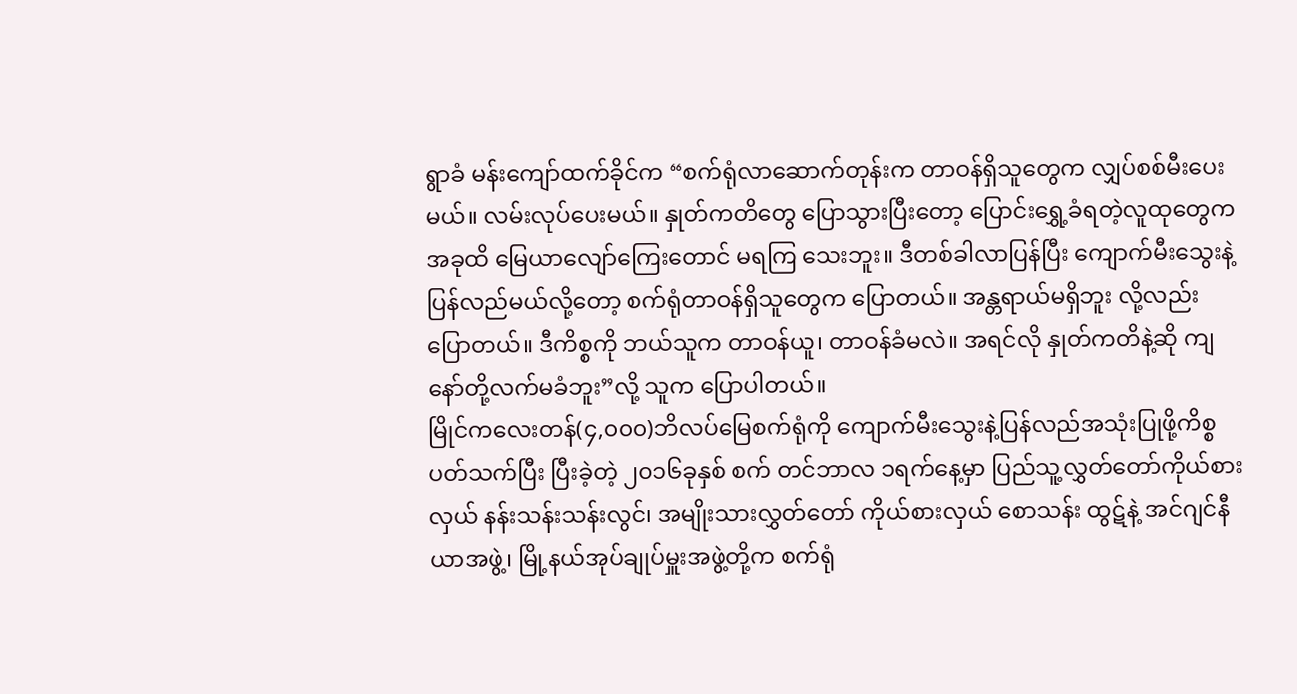ရွာခံ မန်းကျော်ထက်ခိုင်က “စက်ရုံလာဆောက်တုန်းက တာဝန်ရှိသူတွေက လျှပ်စစ်မီးပေးမယ်။ လမ်းလုပ်ပေးမယ်။ နှုတ်ကတိတွေ ပြောသွားပြီးတော့ ပြောင်းရွှေ့ခံရတဲ့လူထုတွေက အခုထိ မြေယာလျော်ကြေးတောင် မရကြ သေးဘူး။ ဒီတစ်ခါလာပြန်ပြီး ကျောက်မီးသွေးနဲ့ပြန်လည်မယ်လို့တော့ စက်ရုံတာဝန်ရှိသူတွေက ပြောတယ်။ အန္တရာယ်မရှိဘူး လို့လည်း ပြောတယ်။ ဒီကိစ္စကို ဘယ်သူက တာဝန်ယူ၊ တာဝန်ခံမလဲ။ အရင်လို နှုတ်ကတိနဲ့ဆို ကျနော်တို့လက်မခံဘူး”လို့ သူက ပြောပါတယ်။
မြိုင်ကလေးတန်(၄,၀၀၀)ဘိလပ်မြေစက်ရုံကို ကျောက်မီးသွေးနဲ့ပြန်လည်အသုံးပြုဖို့ကိစ္စပတ်သက်ပြီး ပြီးခဲ့တဲ့ ၂၀၁၆ခုနှစ် စက် တင်ဘာလ ၁ရက်နေ့မှာ ပြည်သူ့လွှတ်တော်ကိုယ်စားလှယ် နန်းသန်းသန်းလွင်၊ အမျိုးသားလွှတ်တော် ကိုယ်စားလှယ် စောသန်း ထွဋ်နဲ့ အင်ဂျင်နီယာအဖွဲ့၊ မြို့နယ်အုပ်ချုပ်မှူးအဖွဲ့တို့က စက်ရုံ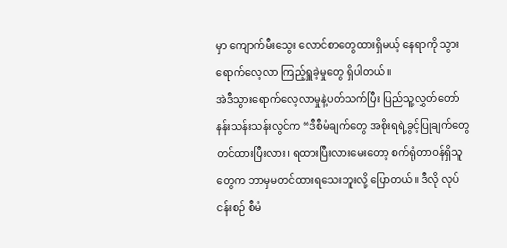မှာ ကျောက်မီးသွေး လောင်စာတွေထားရှိမယ့် နေရာကို သွား ရောက်လေ့လာ ကြည့်ရှူခဲ့မှုတွေ ရှိပါတယ်။
အဲဒီသွားရောက်လေ့လာမှုနဲ့ပတ်သက်ပြီး ပြည်သူ့လွှတ်တော် နန်းသန်းသန်းလွင်က “ဒီစီမံချက်တွေ အစိုးရရဲ့ခွင့်ပြုချက်တွေ တင်ထားပြီးလား၊ ရထားပြီးလားမေးတော့ စက်ရုံတာဝန်ရှိသူတွေက ဘာမှမတင်ထားရသေးဘူးလို့ ပြောတယ်။ ဒီလို လုပ်ငန်းစဉ် စီမံ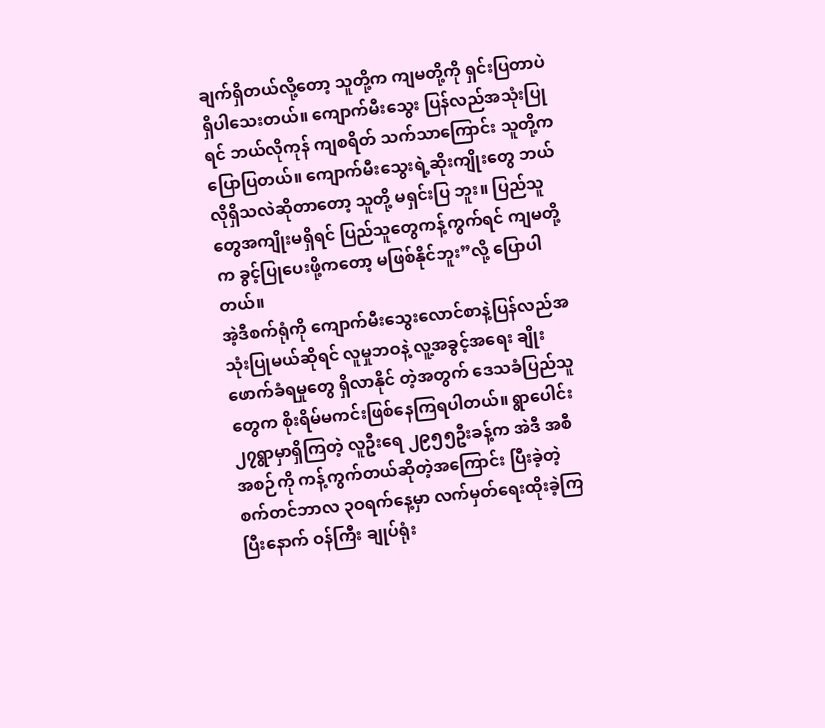ချက်ရှိတယ်လို့တော့ သူတို့က ကျမတို့ကို ရှင်းပြတာပဲ ရှိပါသေးတယ်။ ကျောက်မီးသွေး ပြန်လည်အသုံးပြုရင် ဘယ်လိုကုန် ကျစရိတ် သက်သာကြောင်း သူတို့ကပြောပြတယ်။ ကျောက်မီးသွေးရဲ့ဆိုးကျိုးတွေ ဘယ်လိုရှိသလဲဆိုတာတော့ သူတို့ မရှင်းပြ ဘူး။ ပြည်သူတွေအကျိုးမရှိရင် ပြည်သူတွေကန့်ကွက်ရင် ကျမတို့က ခွင့်ပြုပေးဖို့ကတော့ မဖြစ်နိုင်ဘူး”လို့ ပြောပါတယ်။
အဲ့ဒီစက်ရုံကို ကျောက်မီးသွေးလောင်စာနဲ့ပြန်လည်အသုံးပြုမယ်ဆိုရင် လူမှုဘဝနဲ့ လူ့အခွင့်အရေး ချိုးဖောက်ခံရမှုတွေ ရှိလာနိုင် တဲ့အတွက် ဒေသခံပြည်သူတွေက စိုးရိမ်မကင်းဖြစ်နေကြရပါတယ်။ ရွာပေါင်း ၂၇ရွာမှာရှိကြတဲ့ လူဦးရေ ၂၉၅၅ဦးခန့်က အဲဒီ အစီအစဉ်ကို ကန့်ကွက်တယ်ဆိုတဲ့အကြောင်း ပြီးခဲ့တဲ့ စက်တင်ဘာလ ၃ဝရက်နေ့မှာ လက်မှတ်ရေးထိုးခဲ့ကြပြီးနောက် ဝန်ကြီး ချုပ်ရုံး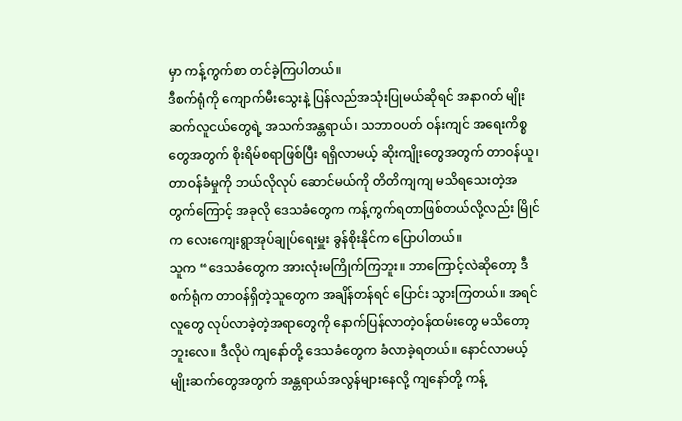မှာ ကန့်ကွက်စာ တင်ခဲ့ကြပါတယ်။
ဒီစက်ရုံကို ကျောက်မီးသွေးနဲ့ ပြန်လည်အသုံးပြုမယ်ဆိုရင် အနာဂတ် မျိုးဆက်လူငယ်တွေရဲ့ အသက်အန္တရာယ်၊ သဘာဝပတ် ဝန်းကျင် အရေးကိစ္စတွေအတွက် စိုးရိမ်စရာဖြစ်ပြီး ရရှိလာမယ့် ဆိုးကျိုးတွေအတွက် တာဝန်ယူ၊ တာဝန်ခံမှုကို ဘယ်လိုလုပ် ဆောင်မယ်ကို တိတိကျကျ မသိရသေးတဲ့အတွက်ကြောင့် အခုလို ဒေသခံတွေက ကန့်ကွက်ရတာဖြစ်တယ်လို့လည်း မြိုင်က လေးကျေးရွာအုပ်ချုပ်ရေးမှူး ခွန်စိုးနိုင်က ပြောပါတယ်။
သူက “ဒေသခံတွေက အားလုံးမကြိုက်ကြဘူး။ ဘာကြောင့်လဲဆိုတော့ ဒီစက်ရုံက တာဝန်ရှိတဲ့သူတွေက အချိန်တန်ရင် ပြောင်း သွားကြတယ်။ အရင်လူတွေ လုပ်လာခဲ့တဲ့အရာတွေကို နောက်ပြန်လာတဲ့ဝန်ထမ်းတွေ မသိတော့ဘူးလေ။ ဒီလိုပဲ ကျနော်တို့ ဒေသခံတွေက ခံလာခဲ့ရတယ်။ နောင်လာမယ့် မျိုးဆက်တွေအတွက် အန္တရာယ်အလွန်များနေလို့ ကျနော်တို့ ကန့်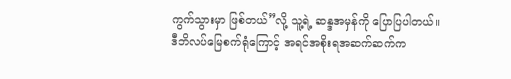ကွက်သွားမှာ ဖြစ်တယ်”လို့ သူ့ရဲ့ ဆန္ဒအမှန်ကို ပြောပြပါတယ်။
ဒီဘိလပ်မြေစက်ရုံကြောင့် အရင်အစိုးရအဆက်ဆက်က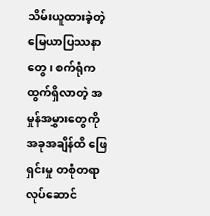သိမ်းယူထားခဲ့တဲ့ မြေယာပြဿနာတွေ၊ စက်ရုံက ထွက်ရှိလာတဲ့ အမှုန်အမွှားတွေကို အခုအချိန်ထိ ဖြေရှင်းမှု တစုံတရာ လုပ်ဆောင်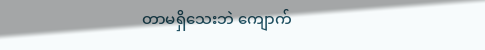တာမရှိသေးဘဲ ကျောက်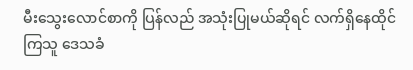မီးသွေးလောင်စာကို ပြန်လည် အသုံးပြုမယ်ဆိုရင် လက်ရှိနေထိုင်ကြသူ ဒေသခံ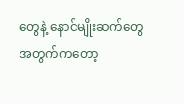တွေနဲ့ နောင်မျိုးဆက်တွေအတွက်ကတော့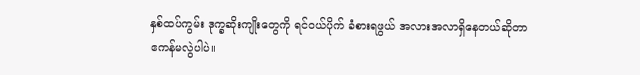နှစ်ထပ်ကွမ်း ဒုက္ခဆိုးကျိုးတွေကို ရင်ဝယ်ပိုက် ခံစားရဖွယ် အလားအလာရှိနေတယ်ဆိုတာ ဧကန်မလွဲပါပဲ။